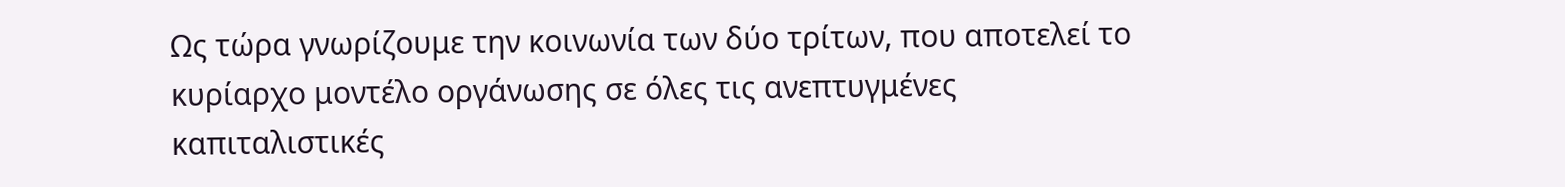Ως τώρα γνωρίζουμε την κοινωνία των δύο τρίτων, που αποτελεί το κυρίαρχο μοντέλο οργάνωσης σε όλες τις ανεπτυγμένες καπιταλιστικές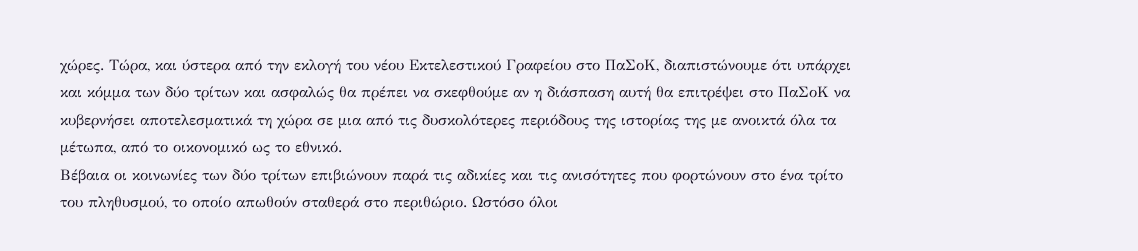χώρες. Τώρα, και ύστερα από την εκλογή του νέου Εκτελεστικού Γραφείου στο ΠαΣοΚ, διαπιστώνουμε ότι υπάρχει και κόμμα των δύο τρίτων και ασφαλώς θα πρέπει να σκεφθούμε αν η διάσπαση αυτή θα επιτρέψει στο ΠαΣοΚ να κυβερνήσει αποτελεσματικά τη χώρα σε μια από τις δυσκολότερες περιόδους της ιστορίας της με ανοικτά όλα τα μέτωπα, από το οικονομικό ως το εθνικό.
Βέβαια οι κοινωνίες των δύο τρίτων επιβιώνουν παρά τις αδικίες και τις ανισότητες που φορτώνουν στο ένα τρίτο του πληθυσμού, το οποίο απωθούν σταθερά στο περιθώριο. Ωστόσο όλοι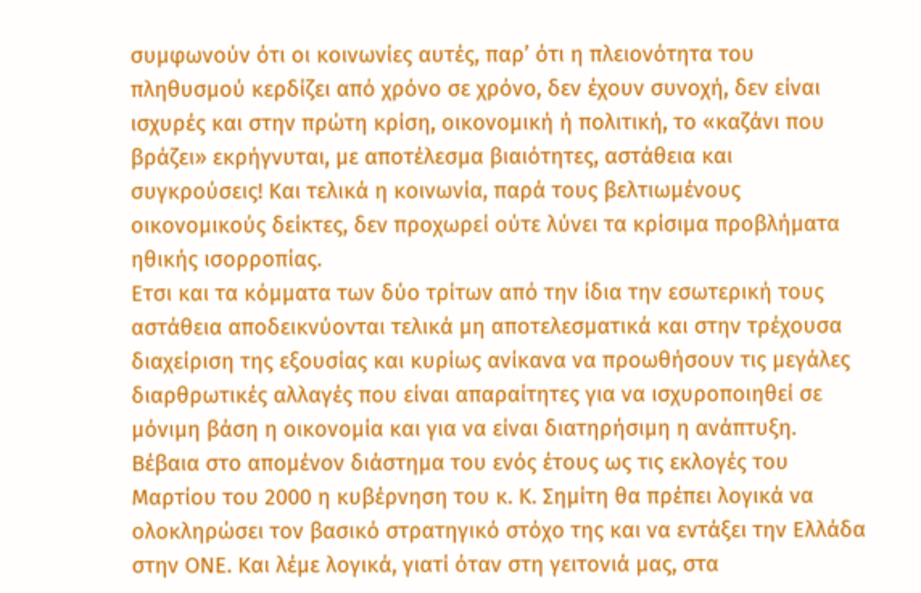συμφωνούν ότι οι κοινωνίες αυτές, παρ’ ότι η πλειονότητα του πληθυσμού κερδίζει από χρόνο σε χρόνο, δεν έχουν συνοχή, δεν είναι ισχυρές και στην πρώτη κρίση, οικονομική ή πολιτική, το «καζάνι που βράζει» εκρήγνυται, με αποτέλεσμα βιαιότητες, αστάθεια και συγκρούσεις! Και τελικά η κοινωνία, παρά τους βελτιωμένους οικονομικούς δείκτες, δεν προχωρεί ούτε λύνει τα κρίσιμα προβλήματα ηθικής ισορροπίας.
Ετσι και τα κόμματα των δύο τρίτων από την ίδια την εσωτερική τους αστάθεια αποδεικνύονται τελικά μη αποτελεσματικά και στην τρέχουσα διαχείριση της εξουσίας και κυρίως ανίκανα να προωθήσουν τις μεγάλες διαρθρωτικές αλλαγές που είναι απαραίτητες για να ισχυροποιηθεί σε μόνιμη βάση η οικονομία και για να είναι διατηρήσιμη η ανάπτυξη.
Βέβαια στο απομένον διάστημα του ενός έτους ως τις εκλογές του Μαρτίου του 2000 η κυβέρνηση του κ. Κ. Σημίτη θα πρέπει λογικά να ολοκληρώσει τον βασικό στρατηγικό στόχο της και να εντάξει την Ελλάδα στην ΟΝΕ. Και λέμε λογικά, γιατί όταν στη γειτονιά μας, στα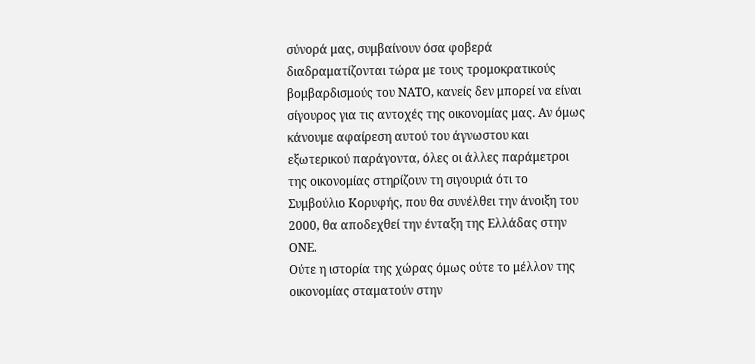σύνορά μας, συμβαίνουν όσα φοβερά διαδραματίζονται τώρα με τους τρομοκρατικούς βομβαρδισμούς του ΝΑΤΟ, κανείς δεν μπορεί να είναι σίγουρος για τις αντοχές της οικονομίας μας. Αν όμως κάνουμε αφαίρεση αυτού του άγνωστου και εξωτερικού παράγοντα, όλες οι άλλες παράμετροι της οικονομίας στηρίζουν τη σιγουριά ότι το Συμβούλιο Κορυφής, που θα συνέλθει την άνοιξη του 2000, θα αποδεχθεί την ένταξη της Ελλάδας στην ΟΝΕ.
Ούτε η ιστορία της χώρας όμως ούτε το μέλλον της οικονομίας σταματούν στην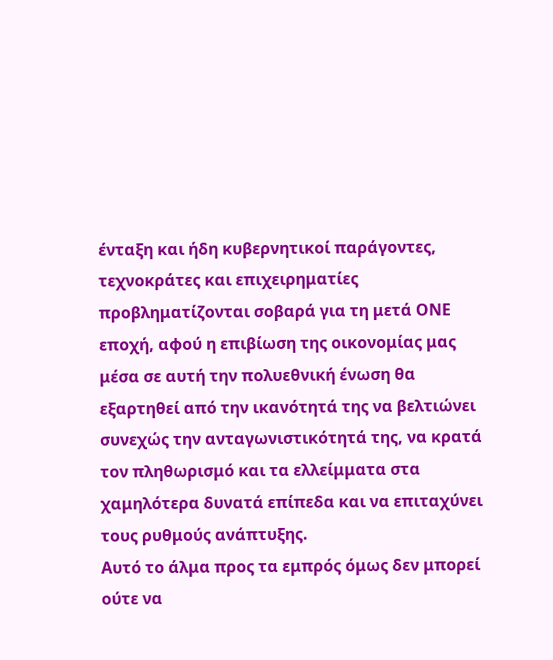ένταξη και ήδη κυβερνητικοί παράγοντες, τεχνοκράτες και επιχειρηματίες προβληματίζονται σοβαρά για τη μετά ΟΝΕ εποχή, αφού η επιβίωση της οικονομίας μας μέσα σε αυτή την πολυεθνική ένωση θα εξαρτηθεί από την ικανότητά της να βελτιώνει συνεχώς την ανταγωνιστικότητά της, να κρατά τον πληθωρισμό και τα ελλείμματα στα χαμηλότερα δυνατά επίπεδα και να επιταχύνει τους ρυθμούς ανάπτυξης.
Αυτό το άλμα προς τα εμπρός όμως δεν μπορεί ούτε να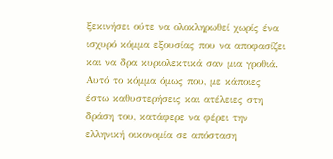ξεκινήσει ούτε να ολοκληρωθεί χωρίς ένα ισχυρό κόμμα εξουσίας που να αποφασίζει και να δρα κυριολεκτικά σαν μια γροθιά. Αυτό το κόμμα όμως που, με κάποιες έστω καθυστερήσεις και ατέλειες στη δράση του, κατάφερε να φέρει την ελληνική οικονομία σε απόσταση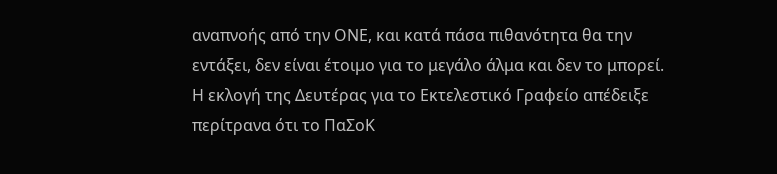αναπνοής από την ΟΝΕ, και κατά πάσα πιθανότητα θα την εντάξει, δεν είναι έτοιμο για το μεγάλο άλμα και δεν το μπορεί.
Η εκλογή της Δευτέρας για το Εκτελεστικό Γραφείο απέδειξε περίτρανα ότι το ΠαΣοΚ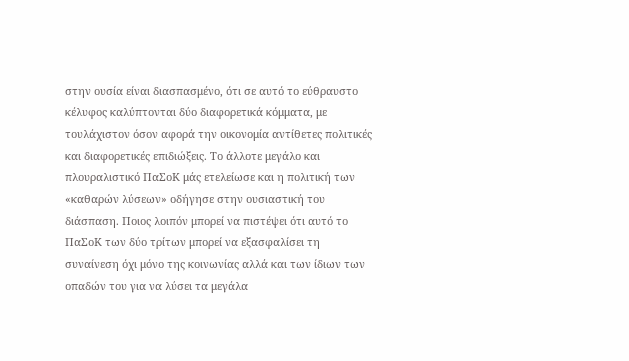στην ουσία είναι διασπασμένο, ότι σε αυτό το εύθραυστο κέλυφος καλύπτονται δύο διαφορετικά κόμματα, με τουλάχιστον όσον αφορά την οικονομία αντίθετες πολιτικές και διαφορετικές επιδιώξεις. Το άλλοτε μεγάλο και πλουραλιστικό ΠαΣοΚ μάς ετελείωσε και η πολιτική των «καθαρών λύσεων» οδήγησε στην ουσιαστική του διάσπαση. Ποιος λοιπόν μπορεί να πιστέψει ότι αυτό το ΠαΣοΚ των δύο τρίτων μπορεί να εξασφαλίσει τη συναίνεση όχι μόνο της κοινωνίας αλλά και των ίδιων των οπαδών του για να λύσει τα μεγάλα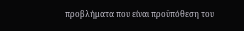προβλήματα που είναι προϋπόθεση του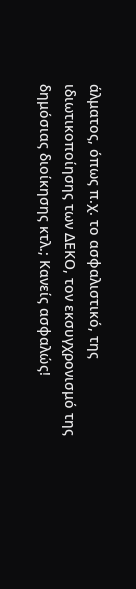άλματος, όπως π.χ. το ασφαλιστικό, της ιδιωτικοποίησης των ΔΕΚΟ, τον εκσυγχρονισμό της δημόσιας διοίκησης κτλ.; Κανείς ασφαλώς!